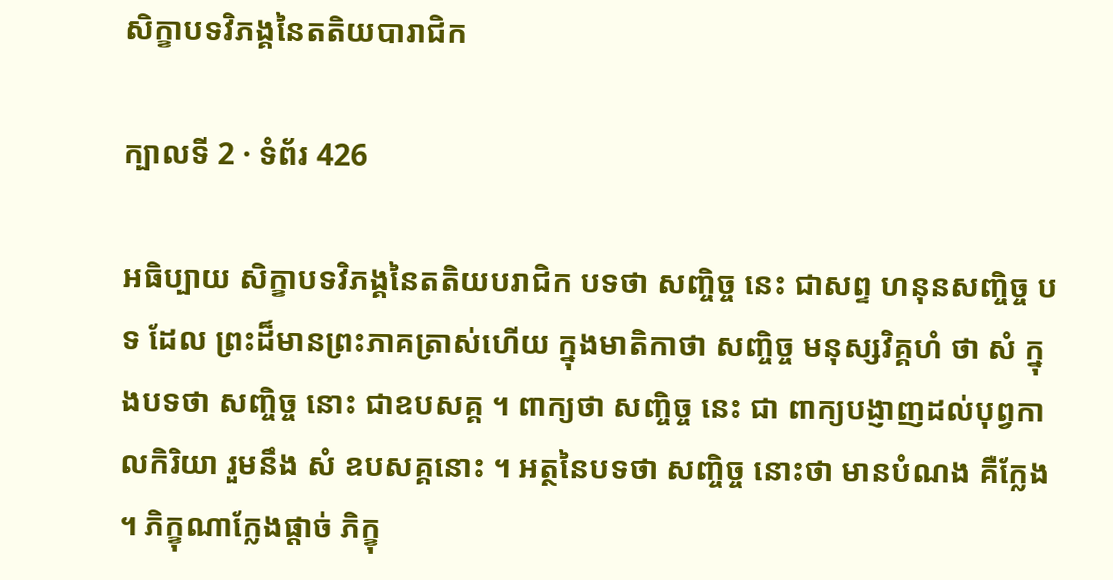សិក្ខាបទវិភង្គនៃតតិយបារាជិក

ក្បាលទី 2 · ទំព័រ 426

អធិប្បាយ សិក្ខាបទវិភង្គនៃតតិយបរាជិក បទថា សញ្ចិច្ច នេះ ជាសព្ទ ហនុនសញ្ចិច្ច បទ ដែល ព្រះដ៏មានព្រះភាគត្រាស់ហើយ ក្នុងមាតិកាថា សញ្ចិច្ច មនុស្សវិគ្គហំ ថា សំ ក្នុងបទថា សញ្ចិច្ច នោះ ជាឧបសគ្គ ។ ពាក្យថា សញ្ចិច្ច នេះ ជា ពាក្យបង្ញាញដល់បុព្វកាលកិរិយា រួមនឹង សំ ឧបសគ្គនោះ ។ អត្ថនៃបទថា សញ្ចិច្ច នោះថា មានបំណង គឺក្លែង ។ ភិក្ខុណាក្លែងផ្តាច់ ភិក្ខុ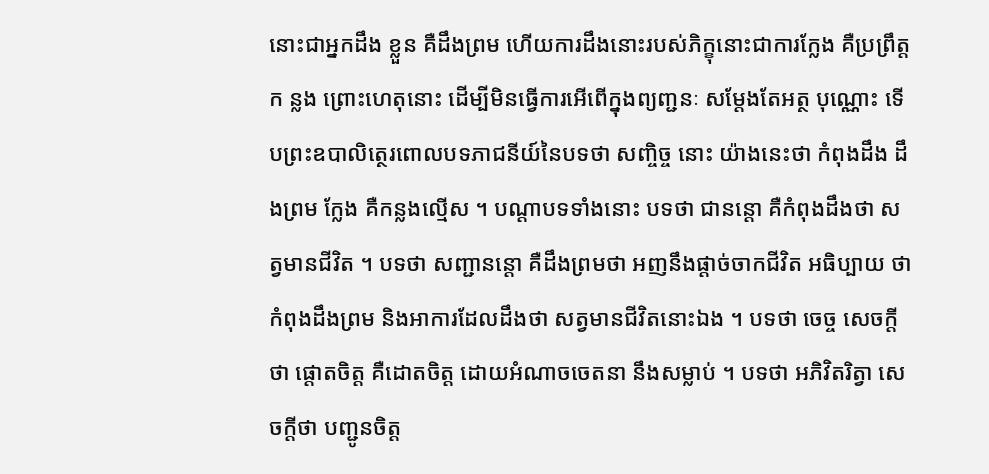នោះជាអ្នកដឹង ខ្លួន គឺដឹងព្រម ហើយការដឹងនោះរបស់ភិក្ខុនោះជាការក្លែង គឺប្រព្រឹត្តក ន្លង ព្រោះហេតុនោះ ដើម្បីមិនធ្វើការអើពើក្នុងព្យញ្ជនៈ សម្តែងតែអត្ថ បុណ្ណោះ ទើបព្រះឧបាលិត្ថេរពោលបទភាជនីយ៍នៃបទថា សញ្ចិច្ច នោះ យ៉ាងនេះថា កំពុងដឹង ដឹងព្រម ក្លែង គឺកន្លងល្មើស ។ បណ្តាបទទាំងនោះ បទថា ជានន្តោ គឺកំពុងដឹងថា សត្វមានជីវិត ។ បទថា សញ្ជានន្តោ គឺដឹងព្រមថា អញនឹងផ្តាច់ចាកជីវិត អធិប្បាយ ថា កំពុងដឹងព្រម និងអាការដែលដឹងថា សត្វមានជីវិតនោះឯង ។ បទថា ចេច្ច សេចក្តីថា ផ្តោតចិត្ត គឺដោតចិត្ត ដោយអំណាចចេតនា នឹងសម្លាប់ ។ បទថា អភិវិតរិត្វា សេចក្តីថា បញ្ជូនចិត្ត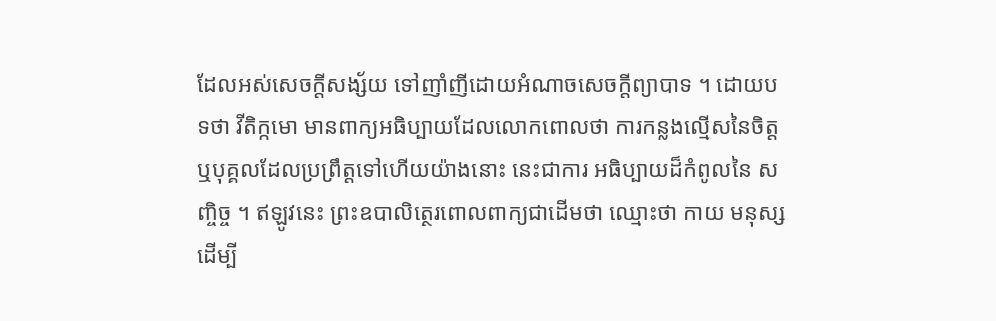ដែលអស់សេចក្តីសង្ស័យ ទៅញាំញីដោយអំណាចសេចក្តីព្យាបាទ ។ ដោយបទថា វីតិក្កមោ មានពាក្យអធិប្បាយដែលលោកពោលថា ការកន្លងល្មើសនៃចិត្ត ឬបុគ្គលដែលប្រព្រឹត្តទៅហើយយ៉ាងនោះ នេះជាការ អធិប្បាយដ៏កំពូលនៃ សញ្ចិច្ច ។ ឥឡូវនេះ ព្រះឧបាលិត្ថេរពោលពាក្យជាដើមថា ឈ្មោះថា កាយ មនុស្ស ដើម្បី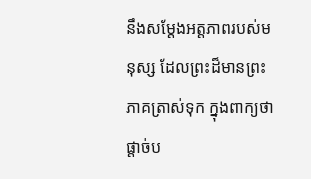នឹងសម្តែងអត្តភាពរបស់មនុស្ស ដែលព្រះដ៏មានព្រះភាគត្រាស់ទុក ក្នុងពាក្យថា ផ្តាច់ប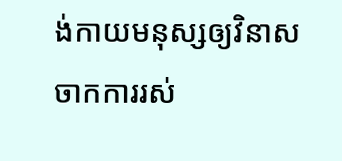ង់កាយមនុស្សឲ្យវិនាសចាកការរស់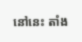នៅនេះ តាំង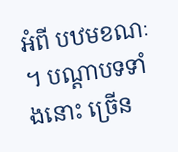អំពី បឋមខណៈ ។ បណ្តាបទទាំងនោះ ច្រើន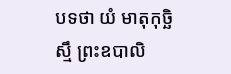បទថា យំ មាតុកុច្ឆិស្មឹ ព្រះឧបាលិ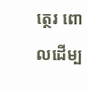ត្ថេរ ពោលដើម្ប